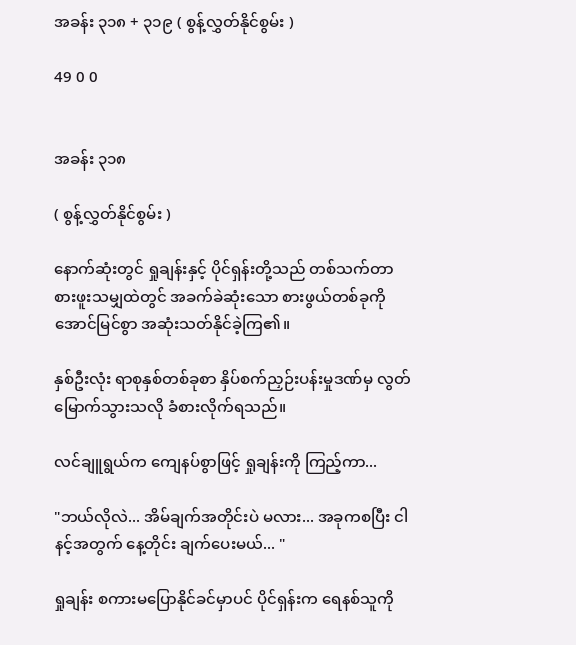အခန်း ၃၁၈ + ၃၁၉ ( စွန့်လွှတ်နိုင်စွမ်း )

49 0 0


အခန်း ၃၁၈

( စွန့်လွှတ်နိုင်စွမ်း )

နောက်ဆုံးတွင် ရှုချန်းနှင့် ပိုင်ရှန်းတို့သည် တစ်သက်တာ စားဖူးသမျှထဲတွင် အခက်ခဲဆုံးသော စားဖွယ်တစ်ခုကို အောင်မြင်စွာ အဆုံးသတ်နိုင်ခဲ့ကြ၏။

နှစ်ဦးလုံး ရာစုနှစ်တစ်ခုစာ နှိပ်စက်ညှဉ်းပန်းမှုဒဏ်မှ လွတ်မြောက်သွားသလို ခံစားလိုက်ရသည်။

လင်ချူရွယ်က ကျေနပ်စွာဖြင့် ရှုချန်းကို ကြည့်ကာ...

"ဘယ်လိုလဲ... အိမ်ချက်အတိုင်းပဲ မလား... အခုကစပြီး ငါ နင့်အတွက် နေ့တိုင်း ချက်ပေးမယ်... "

ရှုချန်း စကားမပြောနိုင်ခင်မှာပင် ပိုင်ရှန်းက ရေနစ်သူကို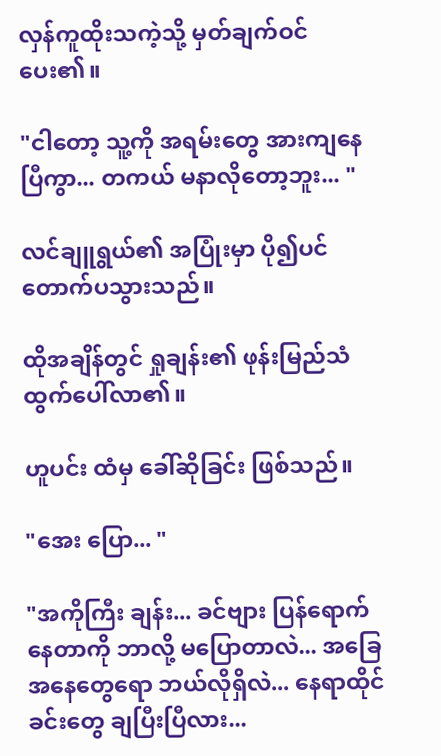လှန်ကူထိုးသကဲ့သို့ မှတ်ချက်ဝင်ပေး၏။

"ငါတော့ သူ့ကို အရမ်းတွေ အားကျနေပြီကွာ... တကယ် မနာလိုတော့ဘူး... "

လင်ချူရွယ်၏ အပြုံးမှာ ပို၍ပင် တောက်ပသွားသည်။

ထိုအချိန်တွင် ရှုချန်း၏ ဖုန်းမြည်သံ ထွက်ပေါ်လာ၏။

ဟူပင်း ထံမှ ခေါ်ဆိုခြင်း ဖြစ်သည်။

"အေး ပြော... "

"အကိုကြီး ချန်း... ခင်ဗျား ပြန်ရောက်နေတာကို ဘာလို့ မပြောတာလဲ... အခြေအနေတွေရော ဘယ်လိုရှိလဲ... နေရာထိုင်ခင်းတွေ ချပြီးပြီလား...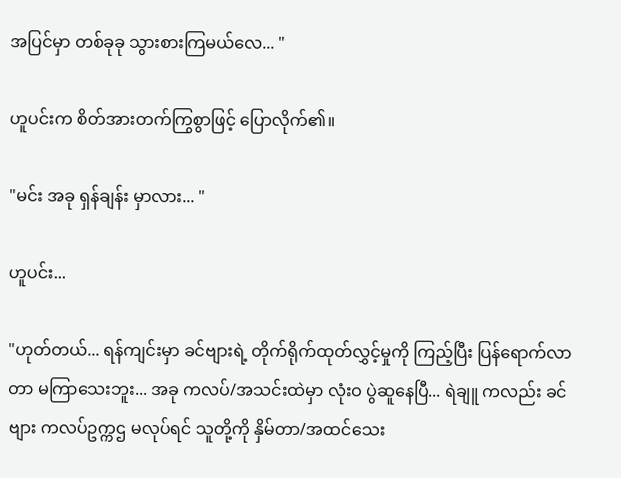အပြင်မှာ တစ်ခုခု သွားစားကြမယ်လေ... "

ဟူပင်းက စိတ်အားတက်ကြွစွာဖြင့် ပြောလိုက်၏။

"မင်း အခု ရှန်ချန်း မှာလား... "

ဟူပင်း...

"ဟုတ်တယ်... ရန်ကျင်းမှာ ခင်ဗျားရဲ့ တိုက်ရိုက်ထုတ်လွှင့်မှုကို ကြည့်ပြီး ပြန်ရောက်လာတာ မကြာသေးဘူး... အခု ကလပ်/အသင်းထဲမှာ လုံးဝ ပွဲဆူနေပြီ... ရဲချူ ကလည်း ခင်ဗျား ကလပ်ဥက္ကဌ မလုပ်ရင် သူတို့ကို နှိမ်တာ/အထင်သေး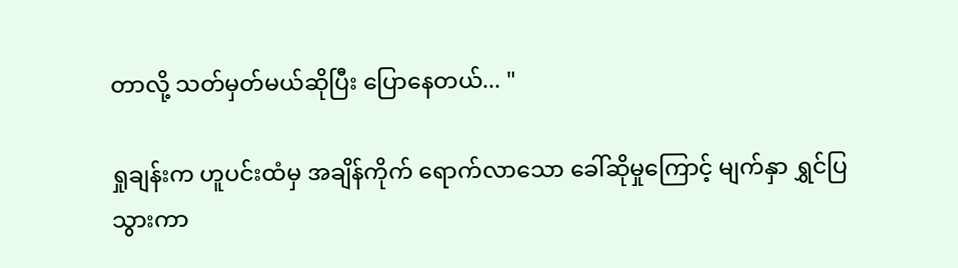တာလို့ သတ်မှတ်မယ်ဆိုပြီး ပြောနေတယ်... "

ရှုချန်းက ဟူပင်းထံမှ အချိန်ကိုက် ရောက်လာသော ခေါ်ဆိုမှုကြောင့် မျက်နှာ ရွှင်ပြသွားကာ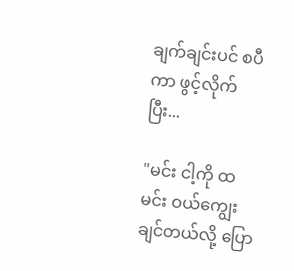ချက်ချင်းပင် စပီကာ ဖွင့်လိုက်ပြီး...

"မင်း ငါ့ကို ထမင်း ဝယ်ကျွေးချင်တယ်လို့ ပြော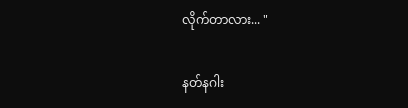လိုက်တာလား... "

နတ်နဂါး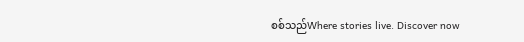စစ်သည်Where stories live. Discover now